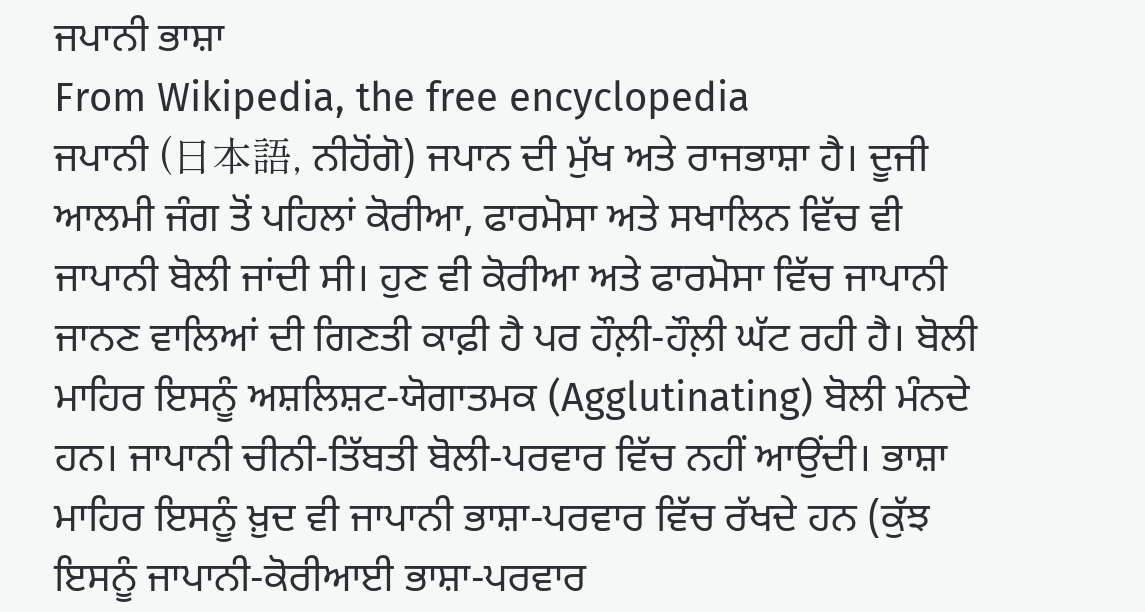ਜਪਾਨੀ ਭਾਸ਼ਾ
From Wikipedia, the free encyclopedia
ਜਪਾਨੀ (日本語, ਨੀਹੋਂਗੋ) ਜਪਾਨ ਦੀ ਮੁੱਖ ਅਤੇ ਰਾਜਭਾਸ਼ਾ ਹੈ। ਦੂਜੀ ਆਲਮੀ ਜੰਗ ਤੋਂ ਪਹਿਲਾਂ ਕੋਰੀਆ, ਫਾਰਮੋਸਾ ਅਤੇ ਸਖਾਲਿਨ ਵਿੱਚ ਵੀ ਜਾਪਾਨੀ ਬੋਲੀ ਜਾਂਦੀ ਸੀ। ਹੁਣ ਵੀ ਕੋਰੀਆ ਅਤੇ ਫਾਰਮੋਸਾ ਵਿੱਚ ਜਾਪਾਨੀ ਜਾਨਣ ਵਾਲਿਆਂ ਦੀ ਗਿਣਤੀ ਕਾਫ਼ੀ ਹੈ ਪਰ ਹੌਲ਼ੀ-ਹੌਲ਼ੀ ਘੱਟ ਰਹੀ ਹੈ। ਬੋਲੀ ਮਾਹਿਰ ਇਸਨੂੰ ਅਸ਼ਲਿਸ਼ਟ-ਯੋਗਾਤਮਕ (Agglutinating) ਬੋਲੀ ਮੰਨਦੇ ਹਨ। ਜਾਪਾਨੀ ਚੀਨੀ-ਤਿੱਬਤੀ ਬੋਲੀ-ਪਰਵਾਰ ਵਿੱਚ ਨਹੀਂ ਆਉਂਦੀ। ਭਾਸ਼ਾ ਮਾਹਿਰ ਇਸਨੂੰ ਖ਼ੁਦ ਵੀ ਜਾਪਾਨੀ ਭਾਸ਼ਾ-ਪਰਵਾਰ ਵਿੱਚ ਰੱਖਦੇ ਹਨ (ਕੁੱਝ ਇਸਨੂੰ ਜਾਪਾਨੀ-ਕੋਰੀਆਈ ਭਾਸ਼ਾ-ਪਰਵਾਰ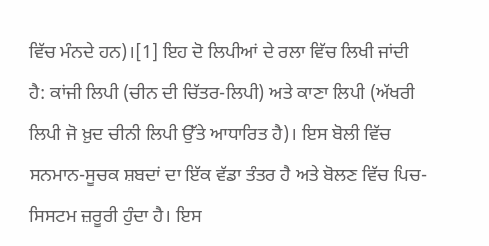ਵਿੱਚ ਮੰਨਦੇ ਹਨ)।[1] ਇਹ ਦੋ ਲਿਪੀਆਂ ਦੇ ਰਲਾ ਵਿੱਚ ਲਿਖੀ ਜਾਂਦੀ ਹੈ: ਕਾਂਜੀ ਲਿਪੀ (ਚੀਨ ਦੀ ਚਿੱਤਰ-ਲਿਪੀ) ਅਤੇ ਕਾਣਾ ਲਿਪੀ (ਅੱਖਰੀ ਲਿਪੀ ਜੋ ਖ਼ੁਦ ਚੀਨੀ ਲਿਪੀ ਉੱਤੇ ਆਧਾਰਿਤ ਹੈ)। ਇਸ ਬੋਲੀ ਵਿੱਚ ਸਨਮਾਨ-ਸੂਚਕ ਸ਼ਬਦਾਂ ਦਾ ਇੱਕ ਵੱਡਾ ਤੰਤਰ ਹੈ ਅਤੇ ਬੋਲਣ ਵਿੱਚ ਪਿਚ-ਸਿਸਟਮ ਜ਼ਰੂਰੀ ਹੁੰਦਾ ਹੈ। ਇਸ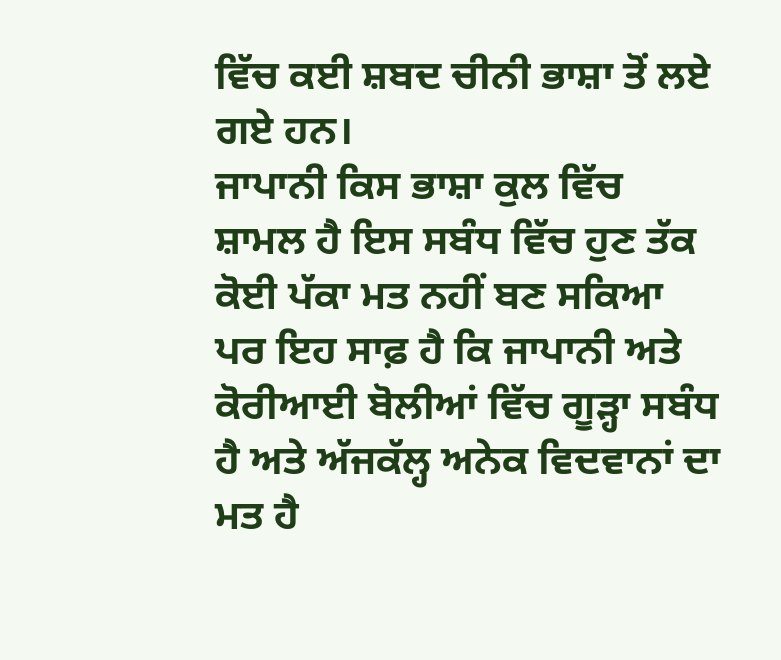ਵਿੱਚ ਕਈ ਸ਼ਬਦ ਚੀਨੀ ਭਾਸ਼ਾ ਤੋਂ ਲਏ ਗਏ ਹਨ।
ਜਾਪਾਨੀ ਕਿਸ ਭਾਸ਼ਾ ਕੁਲ ਵਿੱਚ ਸ਼ਾਮਲ ਹੈ ਇਸ ਸਬੰਧ ਵਿੱਚ ਹੁਣ ਤੱਕ ਕੋਈ ਪੱਕਾ ਮਤ ਨਹੀਂ ਬਣ ਸਕਿਆ ਪਰ ਇਹ ਸਾਫ਼ ਹੈ ਕਿ ਜਾਪਾਨੀ ਅਤੇ ਕੋਰੀਆਈ ਬੋਲੀਆਂ ਵਿੱਚ ਗੂੜ੍ਹਾ ਸਬੰਧ ਹੈ ਅਤੇ ਅੱਜਕੱਲ੍ਹ ਅਨੇਕ ਵਿਦਵਾਨਾਂ ਦਾ ਮਤ ਹੈ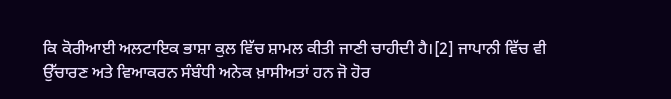ਕਿ ਕੋਰੀਆਈ ਅਲਟਾਇਕ ਭਾਸ਼ਾ ਕੁਲ ਵਿੱਚ ਸ਼ਾਮਲ ਕੀਤੀ ਜਾਣੀ ਚਾਹੀਦੀ ਹੈ।[2] ਜਾਪਾਨੀ ਵਿੱਚ ਵੀ ਉੱਚਾਰਣ ਅਤੇ ਵਿਆਕਰਨ ਸੰਬੰਧੀ ਅਨੇਕ ਖ਼ਾਸੀਅਤਾਂ ਹਨ ਜੋ ਹੋਰ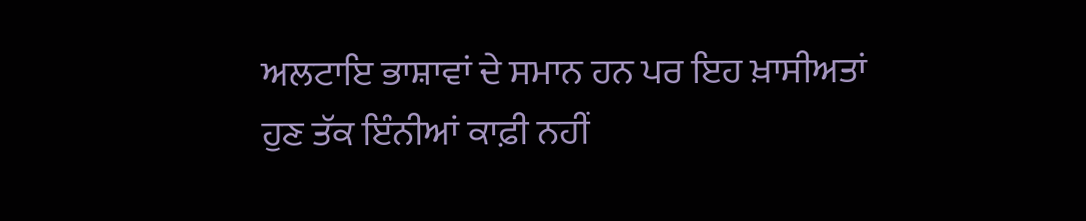ਅਲਟਾਇ ਭਾਸ਼ਾਵਾਂ ਦੇ ਸਮਾਨ ਹਨ ਪਰ ਇਹ ਖ਼ਾਸੀਅਤਾਂ ਹੁਣ ਤੱਕ ਇੰਨੀਆਂ ਕਾਫ਼ੀ ਨਹੀਂ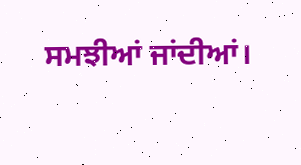ਸਮਝੀਆਂ ਜਾਂਦੀਆਂ।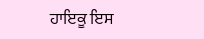ਹਾਇਕੂ ਇਸ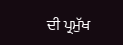ਦੀ ਪ੍ਰਮੁੱਖ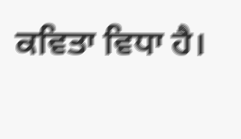ਕਵਿਤਾ ਵਿਧਾ ਹੈ।